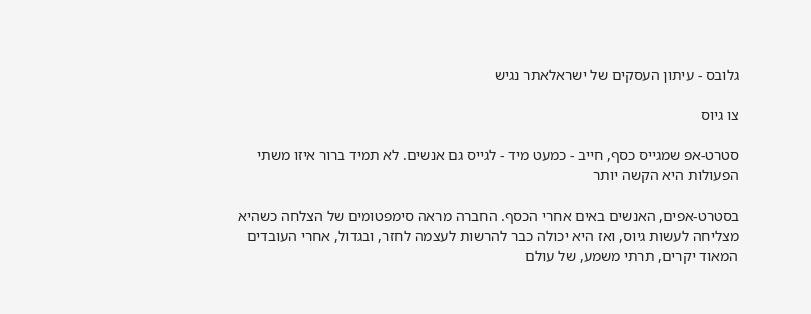גלובס - עיתון העסקים של ישראלאתר נגיש

צו גיוס

סטרט-אפ שמגייס כסף, חייב - כמעט מיד - לגייס גם אנשים. לא תמיד ברור איזו משתי הפעולות היא הקשה יותר

בסטרט-אפים, האנשים באים אחרי הכסף. החברה מראה סימפטומים של הצלחה כשהיא מצליחה לעשות גיוס, ואז היא יכולה כבר להרשות לעצמה לחזר, ובגדול, אחרי העובדים המאוד יקרים, תרתי משמע, של עולם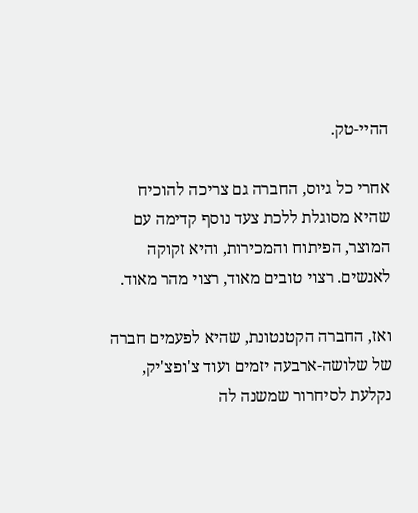ההיי-טק.

אחרי כל גיוס, החברה גם צריכה להוכיח שהיא מסוגלת ללכת צעד נוסף קדימה עם המוצר, הפיתוח והמכירות, והיא זקוקה לאנשים. רצוי טובים מאוד, רצוי מהר מאוד.

ואז, החברה הקטנטונת, שהיא לפעמים חברה של שלושה-ארבעה יזמים ועוד צ'ופצ'יק, נקלעת לסיחרור שמשנה לה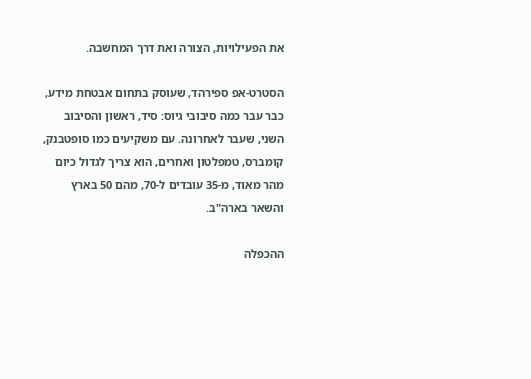את הפעילויות, הצורה ואת דרך המחשבה.

הסטרט-אפ ספירהד, שעוסק בתחום אבטחת מידע, כבר עבר כמה סיבובי גיוס: סיד, ראשון והסיבוב השני, שעבר לאחרונה. עם משקיעים כמו סופטבנק, קומברס, טמפלטון ואחרים, הוא צריך לגדול כיום מהר מאוד, מ-35 עובדים ל-70, מהם 50 בארץ והשאר בארה"ב.

ההכפלה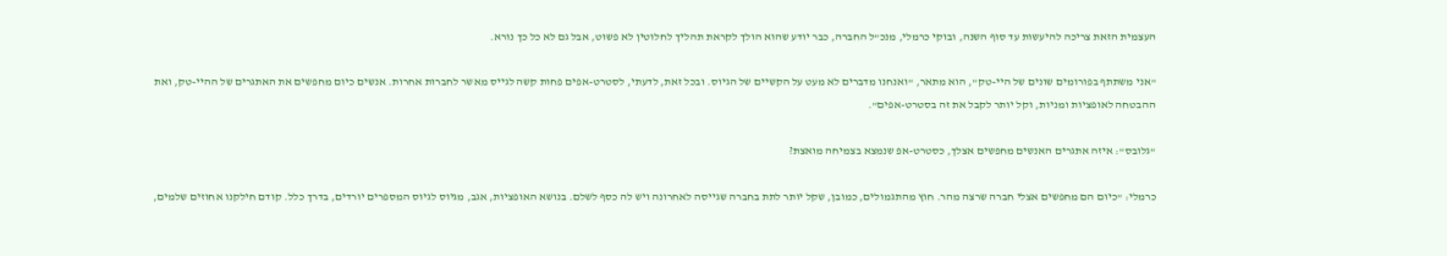העצמית הזאת צריכה להיעשות עד סוף השנה, ובוקי כרמלי, מנכ"ל החברה, כבר יודע שהוא הולך לקראת תהליך לחלוטין לא פשוט, אבל גם לא כל כך נורא.

"אני משתתף בפורומים שונים של היי-טק", הוא מתאר, "ואנחנו מדברים לא מעט על הקשיים של הגיוס. ובכל זאת, לדעתי, לסטרט-אפים פחות קשה לגייס מאשר לחברות אחרות. אנשים כיום מחפשים את האתגרים של ההיי-טק, ואת ההבטחה לאופציות ומניות, וקל יותר לקבל את זה בסטרט-אפים".

"גלובס": איזה אתגרים האנשים מחפשים אצלך, כסטרט-אפ שנמצא בצמיחה מואצת?

כרמלי: "כיום הם מחפשים אצלי חברה שרצה מהר. חוץ מהתגמולים, כמובן, שקל יותר לתת בחברה שגייסה לאחרונה ויש לה כסף לשלם. בנושא האופציות, אגב, מגיוס לגיוס המספרים יורדים, בדרך כלל. קודם חילקנו אחוזים שלמים,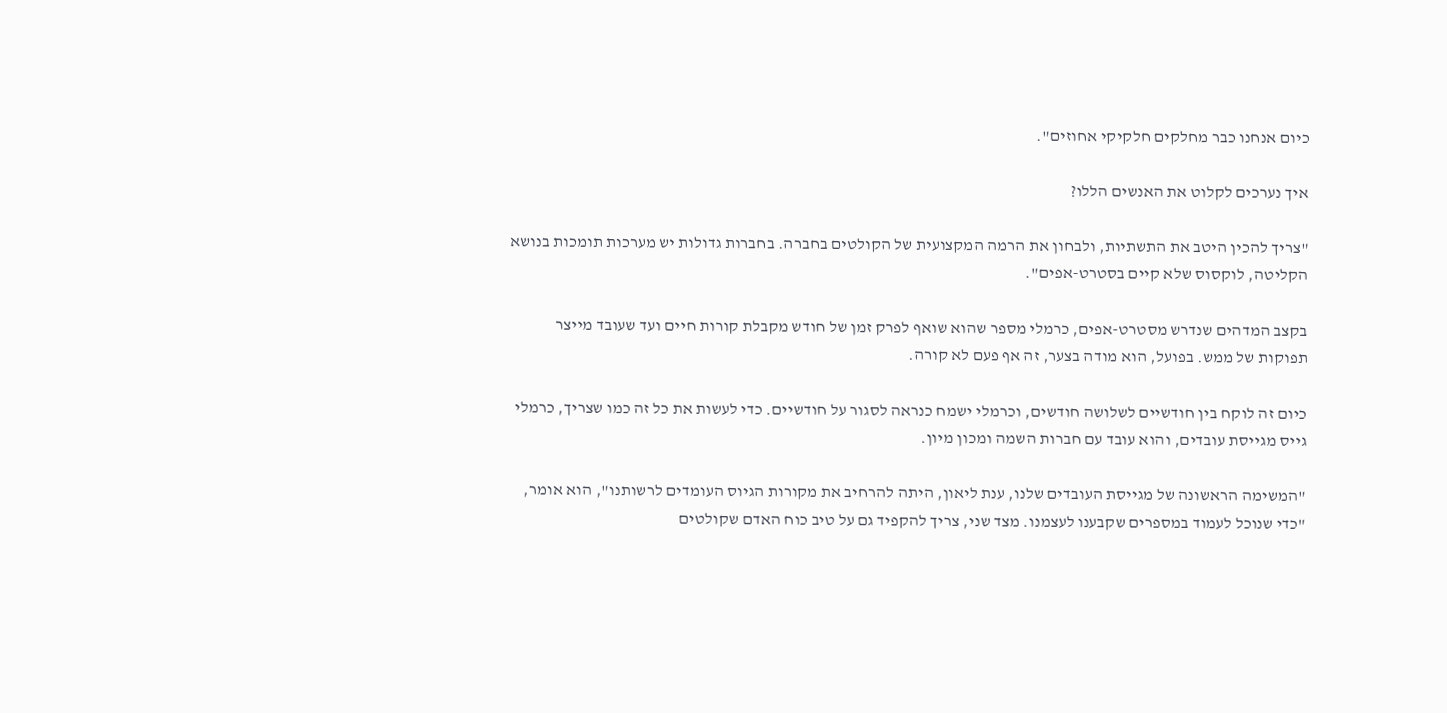כיום אנחנו כבר מחלקים חלקיקי אחוזים".

איך נערכים לקלוט את האנשים הללו?

"צריך להכין היטב את התשתיות, ולבחון את הרמה המקצועית של הקולטים בחברה. בחברות גדולות יש מערכות תומכות בנושא הקליטה, לוקסוס שלא קיים בסטרט-אפים".

בקצב המדהים שנדרש מסטרט-אפים, כרמלי מספר שהוא שואף לפרק זמן של חודש מקבלת קורות חיים ועד שעובד מייצר תפוקות של ממש. בפועל, הוא מודה בצער, זה אף פעם לא קורה.

כיום זה לוקח בין חודשיים לשלושה חודשים, וכרמלי ישמח כנראה לסגור על חודשיים. כדי לעשות את כל זה כמו שצריך, כרמלי גייס מגייסת עובדים, והוא עובד עם חברות השמה ומכון מיון.

"המשימה הראשונה של מגייסת העובדים שלנו, ענת ליאון, היתה להרחיב את מקורות הגיוס העומדים לרשותנו", הוא אומר, "כדי שנוכל לעמוד במספרים שקבענו לעצמנו. מצד שני, צריך להקפיד גם על טיב כוח האדם שקולטים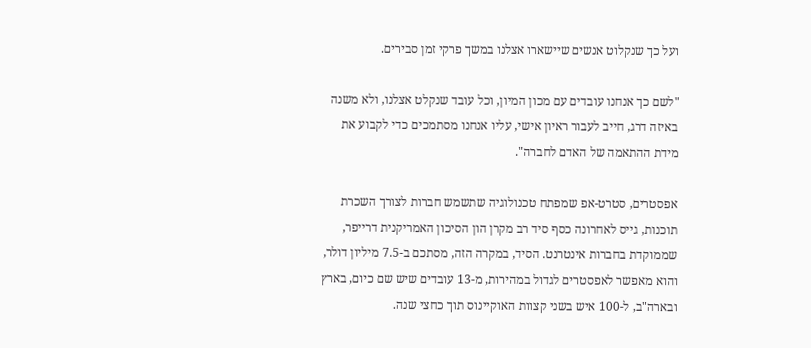ועל כך שנקלוט אנשים שיישארו אצלנו במשך פרקי זמן סבירים.

"לשם כך אנחנו עובדים עם מכון המיון, וכל עובד שנקלט אצלנו, ולא משנה באיזה דרג, חייב לעבור ראיון אישי, עליו אנחנו מסתמכים כדי לקבוע את מידת ההתאמה של האדם לחברה".

אפסטרים, סטרט-אפ שמפתח טכנולוגיה שתשמש חברות לצורך השכרת תוכנות, גייס לאחרונה כסף סיד רב מקרן הון הסיכון האמריקנית דרייפר, שממוקדת בחברות אינטרנט. הסיד, במקרה הזה, מסתכם ב-7.5 מיליון דולר, והוא מאפשר לאפסטרים לגדול במהירות, מ-13 עובדים שיש שם כיום, בארץ ובארה"ב, ל-100 איש בשני קצוות האוקיינוס תוך כחצי שנה.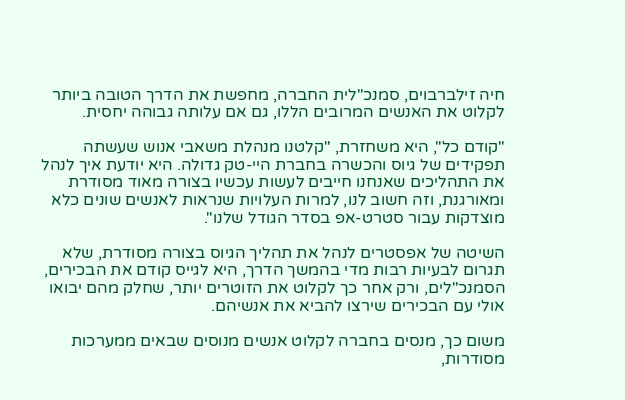חיה זילברבוים, סמנכ"לית החברה, מחפשת את הדרך הטובה ביותר לקלוט את האנשים המרובים הללו, גם אם עלותה גבוהה יחסית.

"קודם כל", היא משחזרת, "קלטנו מנהלת משאבי אנוש שעשתה תפקידים של גיוס והכשרה בחברת היי-טק גדולה. היא יודעת איך לנהל את התהליכים שאנחנו חייבים לעשות עכשיו בצורה מאוד מסודרת ומאורגנת, וזה חשוב לנו, למרות העלויות שנראות לאנשים שונים כלא מוצדקות עבור סטרט-אפ בסדר הגודל שלנו".

השיטה של אפסטרים לנהל את תהליך הגיוס בצורה מסודרת, שלא תגרום לבעיות רבות מדי בהמשך הדרך, היא לגייס קודם את הבכירים, הסמנכ"לים, ורק אחר כך לקלוט את הזוטרים יותר, שחלק מהם יבואו אולי עם הבכירים שירצו להביא את אנשיהם.

משום כך, מנסים בחברה לקלוט אנשים מנוסים שבאים ממערכות מסודרות,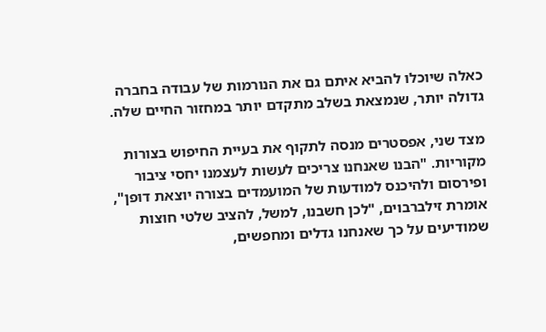כאלה שיוכלו להביא איתם גם את הנורמות של עבודה בחברה גדולה יותר, שנמצאת בשלב מתקדם יותר במחזור החיים שלה.

מצד שני, אפסטרים מנסה לתקוף את בעיית החיפוש בצורות מקוריות. "הבנו שאנחנו צריכים לעשות לעצמנו יחסי ציבור ופירסום ולהיכנס למודעות של המועמדים בצורה יוצאת דופן", אומרת זילברבוים, "לכן חשבנו, למשל, להציב שלטי חוצות שמודיעים על כך שאנחנו גדלים ומחפשים,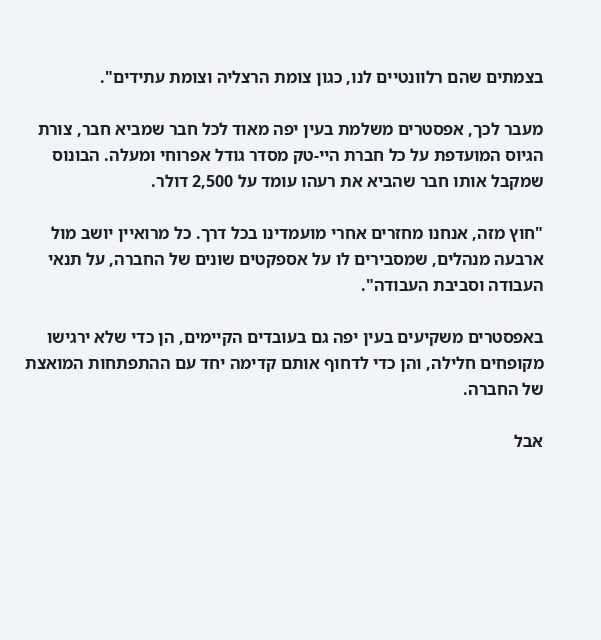בצמתים שהם רלוונטיים לנו, כגון צומת הרצליה וצומת עתידים".

מעבר לכך, אפסטרים משלמת בעין יפה מאוד לכל חבר שמביא חבר, צורת הגיוס המועדפת על כל חברת היי-טק מסדר גודל אפרוחי ומעלה. הבונוס שמקבל אותו חבר שהביא את רעהו עומד על 2,500 דולר.

"חוץ מזה, אנחנו מחזרים אחרי מועמדינו בכל דרך. כל מרואיין יושב מול ארבעה מנהלים, שמסבירים לו על אספקטים שונים של החברה, על תנאי העבודה וסביבת העבודה".

באפסטרים משקיעים בעין יפה גם בעובדים הקיימים, הן כדי שלא ירגישו מקופחים חלילה, והן כדי לדחוף אותם קדימה יחד עם ההתפתחות המואצת של החברה.

אבל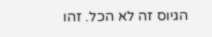הגיוס זה לא הכל. זהו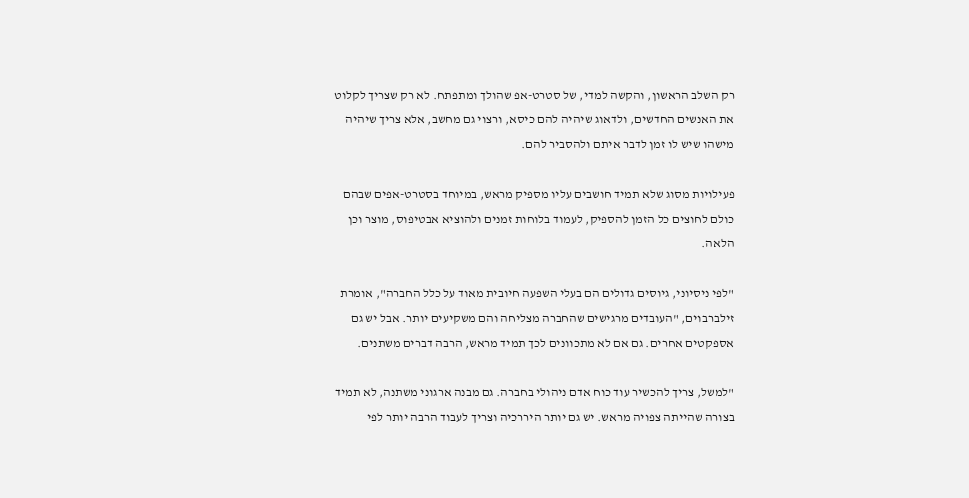רק השלב הראשון, והקשה למדי, של סטרט-אפ שהולך ומתפתח. לא רק שצריך לקלוט את האנשים החדשים, ולדאוג שיהיה להם כיסא, ורצוי גם מחשב, אלא צריך שיהיה מישהו שיש לו זמן לדבר איתם ולהסביר להם.

פעילויות מסוג שלא תמיד חושבים עליו מספיק מראש, במיוחד בסטרט-אפים שבהם כולם לחוצים כל הזמן להספיק, לעמוד בלוחות זמנים ולהוציא אבטיפוס, מוצר וכן הלאה.

"לפי ניסיוני, גיוסים גדולים הם בעלי השפעה חיובית מאוד על כלל החברה", אומרת זילברבוים, "העובדים מרגישים שהחברה מצליחה והם משקיעים יותר. אבל יש גם אספקטים אחרים. גם אם לא מתכוונים לכך תמיד מראש, הרבה דברים משתנים.

"למשל, צריך להכשיר עוד כוח אדם ניהולי בחברה. גם מבנה ארגוני משתנה, לא תמיד בצורה שהייתה צפויה מראש. יש גם יותר היררכיה וצריך לעבוד הרבה יותר לפי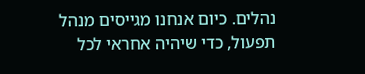נהלים. כיום אנחנו מגייסים מנהל תפעול, כדי שיהיה אחראי לכל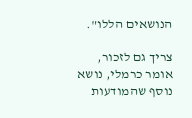הנושאים הללו".

צריך גם לזכור, אומר כרמלי, נושא נוסף שהמודעות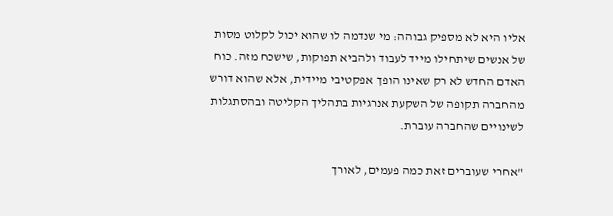אליו היא לא מספיק גבוהה: מי שנדמה לו שהוא יכול לקלוט מסות של אנשים שיתחילו מייד לעבוד ולהביא תפוקות, שישכח מזה. כוח האדם החדש לא רק שאינו הופך אפקטיבי מיידית, אלא שהוא דורש מהחברה תקופה של השקעת אנרגיות בתהליך הקליטה ובהסתגלות לשינויים שהחברה עוברת.

"אחרי שעוברים זאת כמה פעמים, לאורך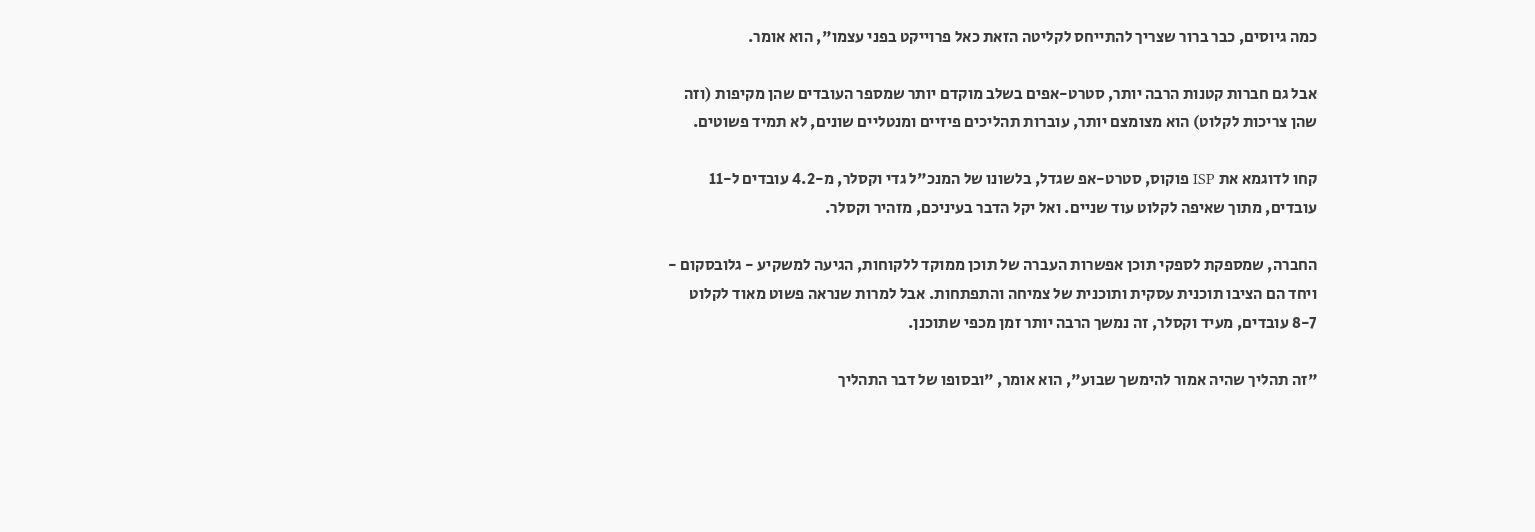כמה גיוסים, כבר ברור שצריך להתייחס לקליטה הזאת כאל פרוייקט בפני עצמו", הוא אומר.

אבל גם חברות קטנות הרבה יותר, סטרט-אפים בשלב מוקדם יותר שמספר העובדים שהן מקיפות (וזה שהן צריכות לקלוט) הוא מצומצם יותר, עוברות תהליכים פיזיים ומנטליים שונים, לא תמיד פשוטים.

קחו לדוגמא את ISP פוקוס, סטרט-אפ שגדל, בלשונו של המנכ"ל גדי וקסלר, מ-4.2 עובדים ל-11 עובדים, מתוך שאיפה לקלוט עוד שניים. ואל יקל הדבר בעיניכם, מזהיר וקסלר.

החברה, שמספקת לספקי תוכן אפשרות העברה של תוכן ממוקד ללקוחות, הגיעה למשקיע - גלובסקום - ויחד הם הציבו תוכנית עסקית ותוכנית של צמיחה והתפתחות. אבל למרות שנראה פשוט מאוד לקלוט 8-7 עובדים, מעיד וקסלר, זה נמשך הרבה יותר זמן מכפי שתוכנן.

"זה תהליך שהיה אמור להימשך שבוע", הוא אומר, "ובסופו של דבר התהליך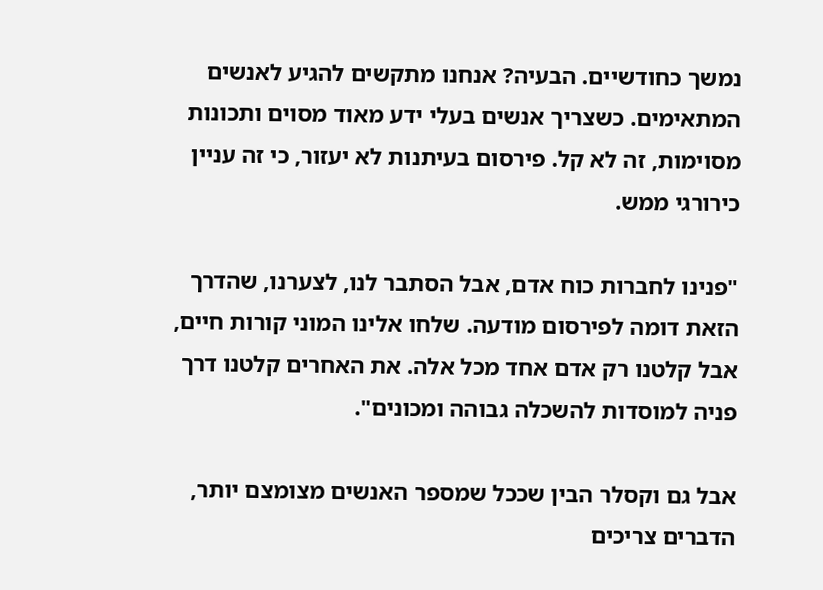נמשך כחודשיים. הבעיה? אנחנו מתקשים להגיע לאנשים המתאימים. כשצריך אנשים בעלי ידע מאוד מסוים ותכונות מסוימות, זה לא קל. פירסום בעיתנות לא יעזור, כי זה עניין כירורגי ממש.

"פנינו לחברות כוח אדם, אבל הסתבר לנו, לצערנו, שהדרך הזאת דומה לפירסום מודעה. שלחו אלינו המוני קורות חיים, אבל קלטנו רק אדם אחד מכל אלה. את האחרים קלטנו דרך פניה למוסדות להשכלה גבוהה ומכונים".

אבל גם וקסלר הבין שככל שמספר האנשים מצומצם יותר, הדברים צריכים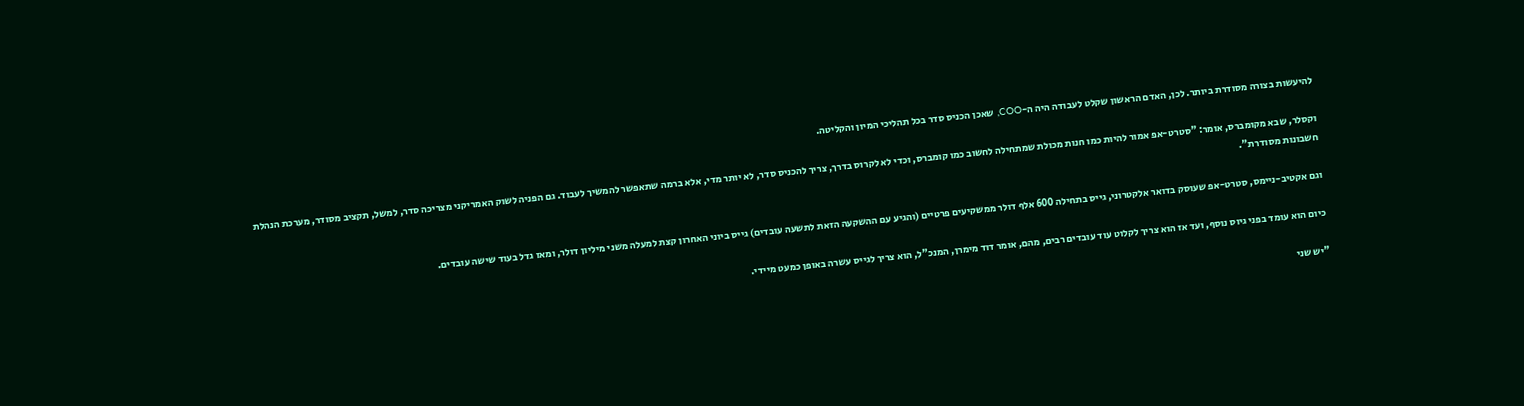להיעשות בצורה מסודרת ביותר. לכן, האדם הראשון שקלט לעבודה היה ה-COO, שאכן הכניס סדר בכל תהליכי המיון והקליטה.

וקסלר, שבא מקומברס, אומר: "סטרט-אפ אמור להיות כמו חנות מכולת שמתחילה לחשוב כמו קומברס, וכדי לא לקרוס בדרך, צריך להכניס סדר, לא יותר מדי, אלא ברמה שתאפשר להמשיך לעבוד. גם הפניה לשוק האמריקני מצריכה סדר, למשל, תקציב מסודר, מערכת הנהלת חשבונות מסודרת".

וגם אקטיב-ניימס, סטרט-אפ שעוסק בדואר אלקטרוני, גייס בתחילה 600 אלף דולר ממשקיעים פרטיים (והגיע עם ההשקעה הזאת לתשעה עובדים) גייס ביוני האחרון קצת למעלה משני מיליון דולר, ומאז גדל בעוד שישה עובדים.

כיום הוא עומד בפני גיוס נוסף, ועד אז הוא צריך לקלוט עוד עובדים רבים, מהם, אומר דוד מימרן, המנכ"ל, הוא צריך לגייס עשרה באופן כמעט מיידי.

"יש שני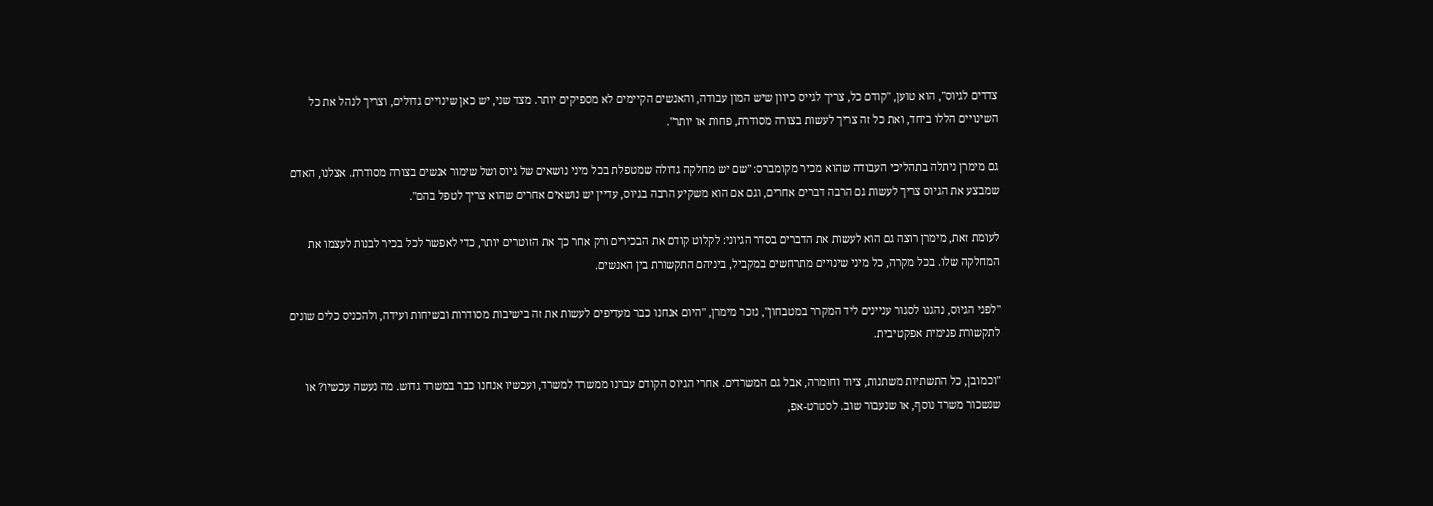צדדים לגיוס", הוא טוען, "קודם כל, צריך לגייס כיוון שיש המון עבודה, והאנשים הקיימים לא מספיקים יותר. מצד שני, יש כאן שינויים גדולים, וצריך לנהל את כל השינויים הללו ביחד, ואת כל זה צריך לעשות בצורה מסודרת, פחות או יותר".

גם מימרן ניתלה בתהליכי העבודה שהוא מכיר מקומברס: "שם יש מחלקה גדולה שמטפלת בכל מיני נושאים של גיוס ושל שימור אנשים בצורה מסודרת. אצלנו, האדם שמבצע את הגיוס צריך לעשות גם הרבה דברים אחרים, וגם אם הוא משקיע הרבה בגיוס, עדיין יש נושאים אחרים שהוא צריך לטפל בהם".

לעומת זאת, מימרן רוצה גם הוא לעשות את הדברים בסדר הגיוני: לקלוט קודם את הבכירים ורק אחר כך את הזוטרים יותר, כדי לאפשר לכל בכיר לבנות לעצמו את המחלקה שלו. בכל מקרה, כל מיני שינויים מתרחשים במקביל, ביניהם התקשורת בין האנשים.

"לפני הגיוס, נהגנו לסגור עניינים ליד המקרר במטבחון", נזכר מימרן, "היום אנחנו כבר מעדיפים לעשות את זה בישיבות מסודרות ובשיחות ועידה, ולהכניס כלים שונים לתקשורת פנימית אפקטיבית.

"וכמובן, כל התשתיות משתנות, ציוד וחומרה, אבל גם המשרדים. אחרי הגיוס הקודם עברנו ממשרד למשרד, ועכשיו אנחנו כבר במשרד גדוש. מה נעשה עכשיו? או שנשכור משרד נוסף, או שנעבור שוב. לסטרט-אפ,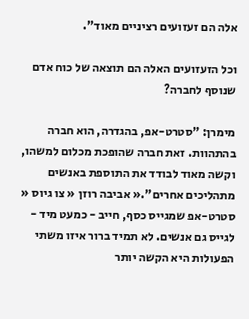אלה הם זעזועים רציניים מאוד".

וכל הזעזועים האלה הם תוצאה של כוח אדם שנוסף לחברה?

מימרן: "סטרט-אפ, בהגדרה, הוא חברה בהתהוות. זאת חברה שהופכת מכלום למשהו, וקשה מאוד לבודד את התוספת באנשים מתהליכים אחרים".« אביבה רוזן « צו גיוס « סטרט-אפ שמגייס כסף, חייב - כמעט מיד - לגייס גם אנשים. לא תמיד ברור איזו משתי הפעולות היא הקשה יותר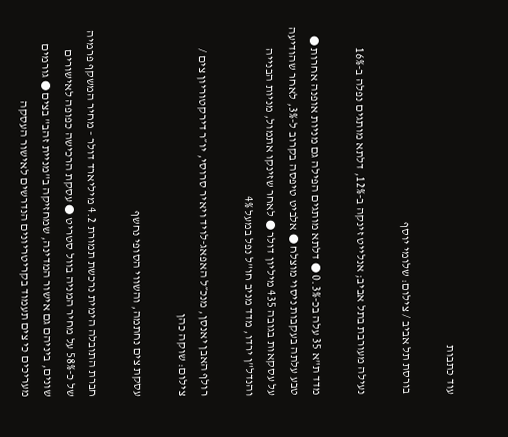עוד כתבות

בורסת תל אביב / צילום: שלומי יוסף

נעילה מעורבת בתל אביב; אנלייט זינקה ב-12%, דלתא מותגים נפלה ב-16%

מדד ת"א 35 עלה בכ-0.3% ● דלתא מותגים הפילה גם מניות אופנה אחרות ●  טבע עלתה בעקבות ניסוי מוצלח ● אלביט טיפסה בקרוב ל-3%, לאחר שהודיעה על עסקאות בגובה 435 מיליון דולר ● לאחר שזינקו אתמול, מניות הבנייה והנדל"ן ירדו, מדד מניב חו"ל נפל במעל 4%

רולף האבן יאנסן, מנכ״ל האפאג-לויד ויאיר סרוסי, יו״ר דירקטוריון צים / צילום: שוקה כהן

עסקת צים נחתמה, והשווי הסופי נחשף

חברת התובלה הימית נרכשת תמורת 4.2 מיליארד דולר - מחיר המשקף פרמיה של כ-58% על מחיר המניה בוול סטריט ● עסקת הרכישה כפופה לאישורים שונים, ביניהם גם אישור המדינה, שמחזיקה ב"מניית זהב" בצים ● גורמים מעריכים כי צים תעמוד בקריטריונים הנדרשים לאישור העסקה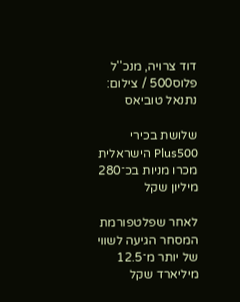דוד צרויה, מנכ''ל פלוס500 / צילום: נתנאל טוביאס

שלושת בכירי Plus500 הישראלית מכרו מניות בכ־280 מיליון שקל

לאחר שפלטפורמת המסחר הגיעה לשווי של יותר מ־12.5 מיליארד שקל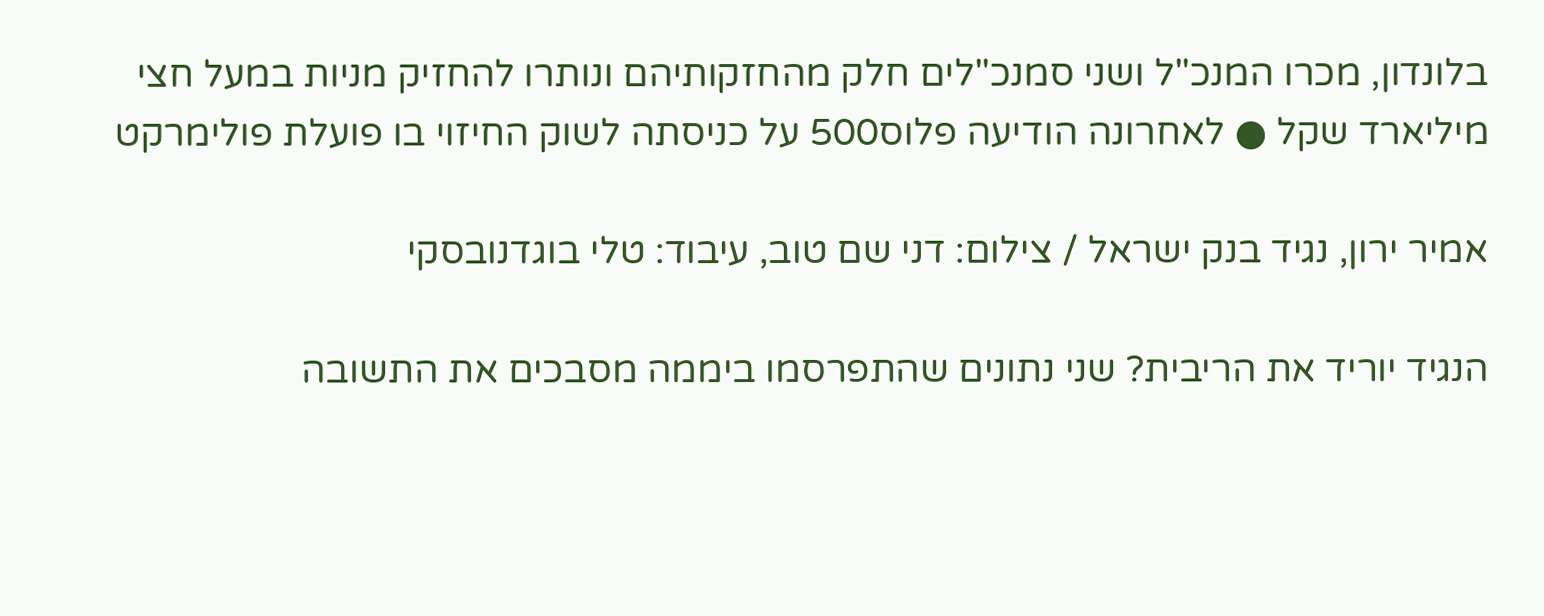בלונדון, מכרו המנכ"ל ושני סמנכ"לים חלק מהחזקותיהם ונותרו להחזיק מניות במעל חצי מיליארד שקל ● לאחרונה הודיעה פלוס500 על כניסתה לשוק החיזוי בו פועלת פולימרקט

אמיר ירון, נגיד בנק ישראל / צילום: דני שם טוב, עיבוד: טלי בוגדנובסקי

הנגיד יוריד את הריבית? שני נתונים שהתפרסמו ביממה מסבכים את התשובה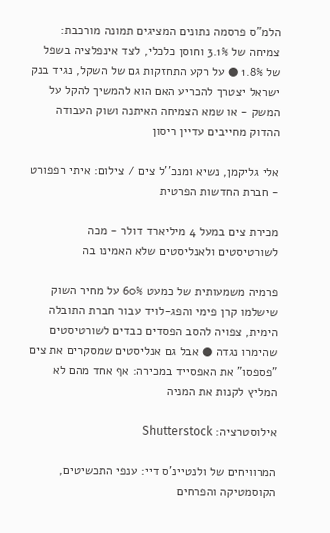הלמ"ס פרסמה נתונים המציגים תמונה מורכבת: צמיחה של 3.1% וחוסן כלכלי, לצד אינפלציה בשפל של 1.8% ● על רקע התחזקות גם של השקל, נגיד בנק ישראל יצטרך להכריע האם הוא להמשיך להקל על המשק - או שמא הצמיחה האיתנה ושוק העבודה ההדוק מחייבים עדיין ריסון

אלי גליקמן, נשיא ומנכ''ל צים / צילום: איתי רפפורט - חברת החדשות הפרטית

מכירת צים במעל 4 מיליארד דולר - מכה לשורטיסטים ולאנליסטים שלא האמינו בה

פרמיה משמעותית של כמעט 60% על מחיר השוק שישלמו קרן פימי והפג-לויד עבור חברת התובלה הימית, צפויה להסב הפסדים כבדים לשורטיסטים שהימרו נגדה ● אבל גם אנליסטים שמסקרים את צים "פספסו" את האפסייד במכירה: אף אחד מהם לא המליץ לקנות את המניה

אילוסטרציה: Shutterstock

המרוויחים של ולנטיינ'ס דיי: ענפי התכשיטים, הקוסמטיקה והפרחים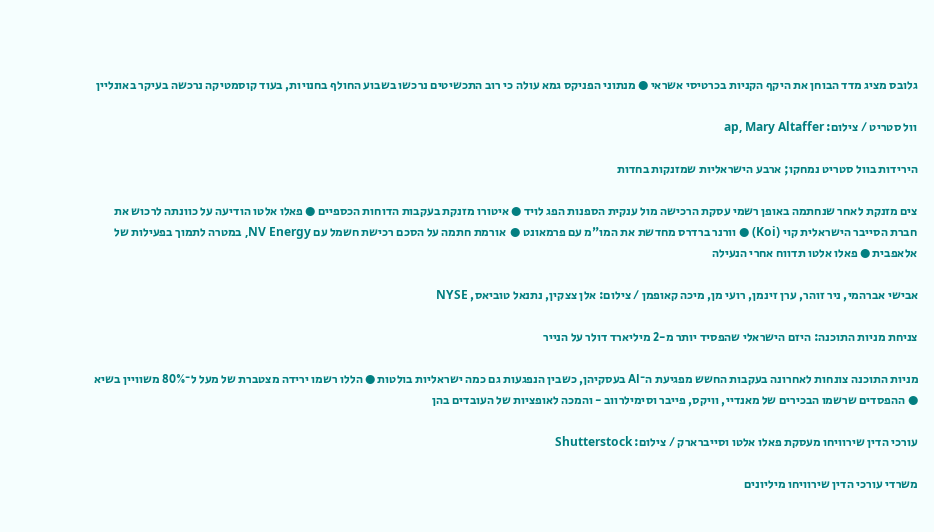גלובס מציג מדד הבוחן את היקף הקניות בכרטיסי אשראי ● מנתוני הפניקס גמא עולה כי רוב התכשיטים נרכשו בשבוע החולף בחנויות, בעוד קוסמטיקה נרכשה בעיקר באונליין

וול סטריט / צילום: ap, Mary Altaffer

הירידות בוול סטריט נמחקו; ארבע הישראליות שמזנקות בחדות

צים מזנקת לאחר שנחתמה באופן רשמי עסקת הרכישה מול ענקית הספנות הפג לויד ● איטורו מזנקת בעקבות הדוחות הכספיים ● פאלו אלטו הודיעה על כוונתה לרכוש את חברת הסייבר הישראלית קוי (Koi) ● וורנר ברדרס מחדשת את המו"מ עם פרמאונט ●  אורמת חתמה על הסכם רכישת חשמל עם NV Energy, במטרה לתמוך בפעילות של אלאפבית ● פאלו אלטו תדווח אחרי הנעילה

אבישי אברהמי, ניר זוהר, ערן זינמן, רועי מן, מיכה קאופמן / צילום: אלן צצקין, נתנאל טוביאס, NYSE

צניחת מניות התוכנה: היזם הישראלי שהפסיד יותר מ-2 מיליארד דולר על הנייר

מניות התוכנה צונחות לאחרונה בעקבות החשש מפגיעת ה־AI בעסקיהן, כשבין הנפגעות גם כמה ישראליות בולטות ● הללו רשמו ירידה מצטברת של מעל ל־80% משוויין בשיא ● ההפסדים שרשמו הבכירים של מאנדיי, וויקס, פייבר וסימילרווב - והמכה לאופציות של העובדים בהן

עורכי הדין שירוויחו מעסקת פאלו אלטו וסייברארק / צילום: Shutterstock

משרדי עורכי הדין שירוויחו מיליונים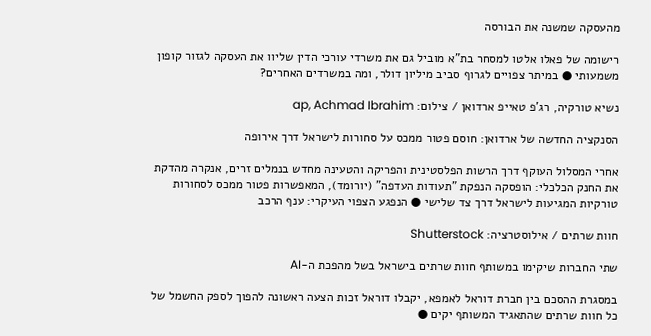מהעסקה שמשנה את הבורסה

רישומה של פאלו אלטו למסחר בת"א מוביל גם את משרדי עורכי הדין שליוו את העסקה לגזור קופון משמעותי ● במיתר צפויים לגרוף סביב מיליון דולר, ומה במשרדים האחרים?

נשיא טורקיה, רג'פ טאייפ ארדואן / צילום: ap, Achmad Ibrahim

הסנקציה החדשה של ארדואן: חוסם פטור ממכס על סחורות לישראל דרך אירופה

אחרי המסלול העוקף דרך הרשות הפלסטינית והפריקה והטעינה מחדש בנמלים זרים, אנקרה מהדקת את החנק הכלכלי: הופסקה הנפקת "תעודות העדפה" (יורומד), המאפשרות פטור ממכס לסחורות טורקיות המגיעות לישראל דרך צד שלישי ● הנפגע הצפוי העיקרי: ענף הרכב

חוות שרתים / אילוסטרציה: Shutterstock

שתי החברות שיקימו במשותף חוות שרתים בישראל בשל מהפכת ה-AI

במסגרת ההסכם בין חברת דוראל לאמפא, יקבלו דוראל זכות הצעה ראשונה להפוך לספק החשמל של כל חוות שרתים שהתאגיד המשותף יקים ●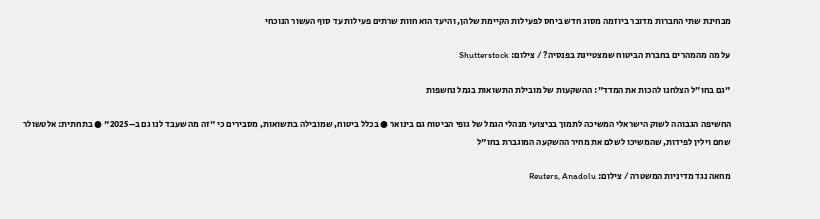מבחינת שתי החברות מדובר ביוזמה מסוג חדש ביחס לפעילות הקיימת שלהן, והיעד הוא חוות שרתים פעילות עד סוף העשור הנוכחי

על מה מהמהרים בחברת הביטוח שמצטיינת בפנסיה? / צילום: Shutterstock

"גם בחו״ל הצלחנו להכות את המדד": ההשקעות של מובילת התשואות בגמל נחשפות

החשיפה הגבוהה לשוק הישראלי המשיכה לתמוך בביצועי מנהלי הגמל של גופי הביטוח גם בינואר ● בכלל ביטוח, שמובילה בתשואות, מסבירים כי "זה מה שעבד לנו גם ב–2025" ● בתחתית: אלטשולר שחם וילין לפידות, שהמשיכו לשלם את מחיר ההשקעה המוגברת בחו"ל

מחאה נגד מדיניות המשטרה / צילום: Reuters, Anadolu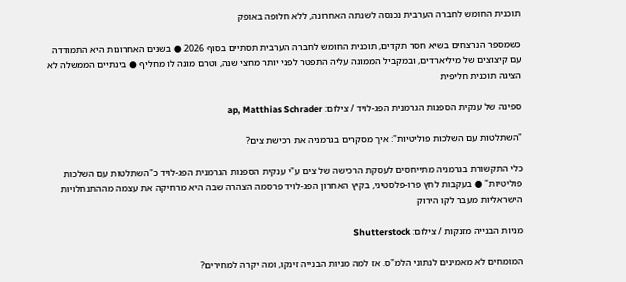תוכנית החומש לחברה הערבית נכנסה לשנתה האחרונה, ללא חלופה באופק

כשמספר הנרצחים בשיא חסר תקדים, תוכנית החומש לחברה הערבית תסתיים בסוף 2026 ● בשנים האחרונות היא התמודדה עם קיצוצים של מיליארדים, ובמקביל הממונה עליה התפטר לפני יותר מחצי שנה, וטרם מונה לו מחליף ● בינתיים הממשלה לא הציגה תוכנית חליפית

ספינה של ענקית הספנות הגרמנית הפג-לויד / צילום: ap, Matthias Schrader

"השתלטות עם השלכות פוליטיות": איך מסקרים בגרמניה את רכישת צים?

כלי התקשורת בגרמניה מתייחסים לעסקת הרכישה של צים ע"י ענקית הספנות הגרמנית הפג-לויד כ"השתלטות עם השלכות פוליטיות" ● בעקבות לחץ פרו-פלסטיני, בקיץ האחרון הפג-לויד פרסמה הצהרה שבה היא מרחיקה את עצמה מההתנחלויות הישראליות מעבר לקו הירוק

מניות הבנייה מזנקות / צילום: Shutterstock

המומחים לא מאמינים לנתוני הלמ"ס. אז למה מניות הבנייה זינקו, ומה יקרה למחירים?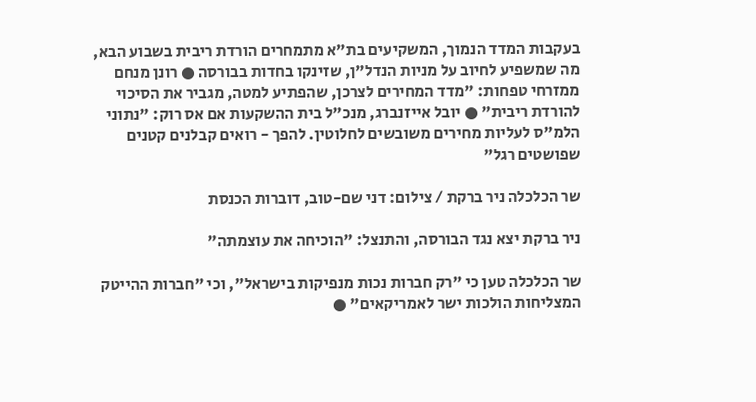בעקבות המדד הנמוך, המשקיעים בת"א מתמחרים הורדת ריבית בשבוע הבא, מה שמשפיע לחיוב על מניות הנדל"ן, שזינקו בחדות בבורסה ● רונן מנחם ממזרחי טפחות: "מדד המחירים לצרכן, שהפתיע למטה, מגביר את הסיכוי להורדת ריבית" ● יובל אייזנברג, מנכ"ל בית ההשקעות אם אס רוק: "נתוני הלמ"ס לעליות מחירים משובשים לחלוטין. להפך - רואים קבלנים קטנים שפושטים רגל"

שר הכלכלה ניר ברקת / צילום: דני שם-טוב, דוברות הכנסת

ניר ברקת יצא נגד הבורסה, והתנצל: "הוכיחה את עוצמתה"

שר הכלכלה טען כי "רק חברות נכות מנפיקות בישראל", וכי "חברות ההייטק המצליחות הולכות ישר לאמריקאים" ●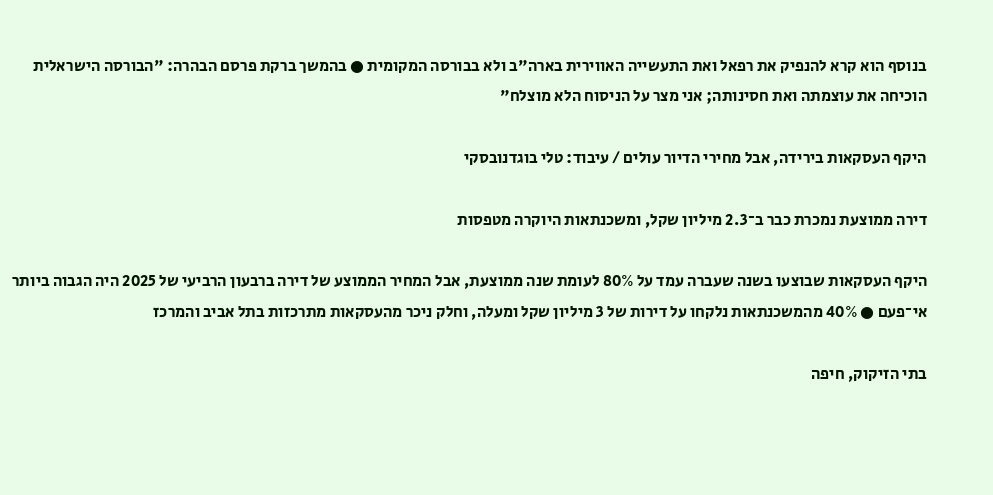בנוסף הוא קרא להנפיק את רפאל ואת התעשייה האווירית בארה"ב ולא בבורסה המקומית ● בהמשך ברקת פרסם הבהרה: "הבורסה הישראלית הוכיחה את עוצמתה ואת חסינותה; אני מצר על הניסוח הלא מוצלח"

היקף העסקאות בירידה, אבל מחירי הדיור עולים / עיבוד: טלי בוגדנובסקי

דירה ממוצעת נמכרת כבר ב־2.3 מיליון שקל, ומשכנתאות היוקרה מטפסות

היקף העסקאות שבוצעו בשנה שעברה עמד על 80% לעומת שנה ממוצעת, אבל המחיר הממוצע של דירה ברבעון הרביעי של 2025 היה הגבוה ביותר אי־פעם ● 40% מהמשכנתאות נלקחו על דירות של 3 מיליון שקל ומעלה, וחלק ניכר מהעסקאות מתרכזות בתל אביב והמרכז

בתי הזיקוק, חיפה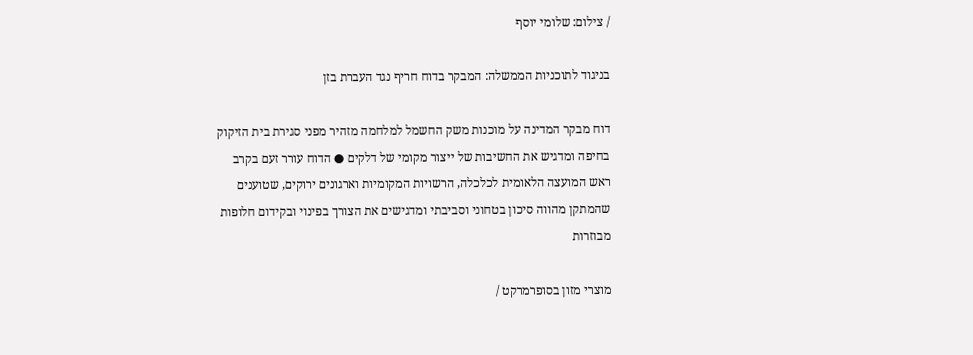/ צילום: שלומי יוסף

בניגוד לתוכניות הממשלה: המבקר בדוח חריף נגד העברת בזן

דוח מבקר המדינה על מוכנות משק החשמל למלחמה מזהיר מפני סגירת בית הזיקוק בחיפה ומדגיש את החשיבות של ייצור מקומי של דלקים ● הדוח עורר זעם בקרב ראש המועצה הלאומית לכלכלה, הרשויות המקומיות וארגונים ירוקים, שטוענים שהמתקן מהווה סיכון בטחוני וסביבתי ומדגישים את הצורך בפינוי ובקידום חלופות מבוזרות

מוצרי מזון בסופרמרקט /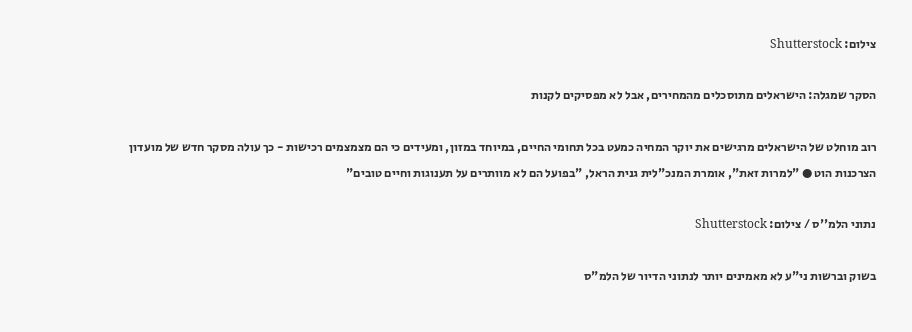צילום: Shutterstock

הסקר שמגלה: הישראלים מתוסכלים מהמחירים, אבל לא מפסיקים לקנות

רוב מוחלט של הישראלים מרגישים את יוקר המחיה כמעט בכל תחומי החיים, במיוחד במזון, ומעידים כי הם מצמצמים רכישות - כך עולה מסקר חדש של מועדון הצרכנות הוט ● "למרות זאת", אומרת המנכ"לית גנית הראל, "בפועל הם לא מוותרים על תענוגות וחיים טובים"

נתוני הלמ''ס / צילום: Shutterstock

בשוק וברשות ני"ע לא מאמינים יותר לנתוני הדיור של הלמ"ס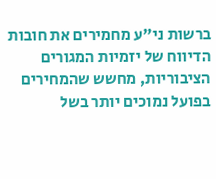ברשות ני"ע מחמירים את חובות הדיווח של יזמיות המגורים הציבוריות, מחשש שהמחירים בפועל נמוכים יותר בשל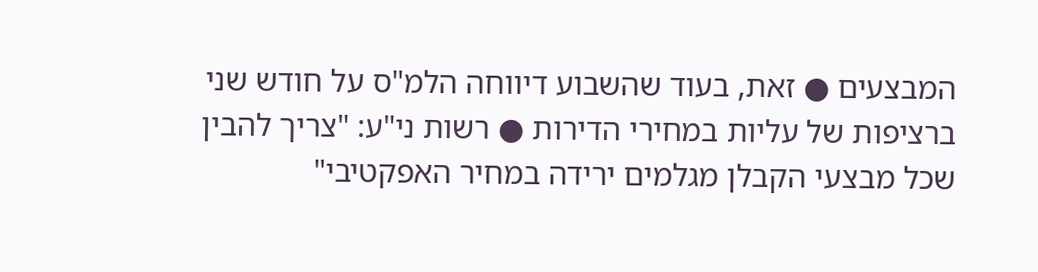המבצעים ● זאת, בעוד שהשבוע דיווחה הלמ"ס על חודש שני ברציפות של עליות במחירי הדירות ● רשות ני"ע: "צריך להבין שכל מבצעי הקבלן מגלמים ירידה במחיר האפקטיבי"